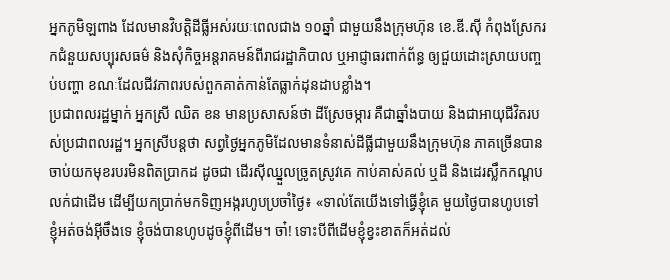អ្នកភូមិឡពាង ដែលមានវិបត្តិដីធ្លីអស់រយៈពេលជាង ១០ឆ្នាំ ជាមួយនឹងក្រុមហ៊ុន ខេ.ឌី.ស៊ី កំពុងស្រែករកជំនួយសប្បុរសធម៌ និងសុំកិច្ចអន្តរាគមន៍ពីរាជរដ្ឋាភិបាល ឬអាជ្ញាធរពាក់ព័ន្ធ ឲ្យជួយដោះស្រាយបញ្ចប់បញ្ហា ខណៈដែលជីវភាពរបស់ពួកគាត់កាន់តែធ្លាក់ដុនដាបខ្លាំង។
ប្រជាពលរដ្ឋម្នាក់ អ្នកស្រី ឈិត ខន មានប្រសាសន៍ថា ដីស្រែចម្ការ គឺជាឆ្នាំងបាយ និងជាអាយុជីវិតរបស់ប្រជាពលរដ្ឋ។ អ្នកស្រីបន្តថា សព្វថ្ងៃអ្នកភូមិដែលមានទំនាស់ដីធ្លីជាមួយនឹងក្រុមហ៊ុន ភាគច្រើនបានចាប់យកមុខរបរមិនពិតប្រាកដ ដូចជា ដើរស៊ីឈ្នួលច្រូតស្រូវគេ កាប់គាស់គល់ ឬដី និងដេរស្លឹកកណ្ដបលក់ជាដើម ដើម្បីយកប្រាក់មកទិញអង្ករហូបប្រចាំថ្ងៃ៖ «ទាល់តែយើងទៅធ្វើខ្ញុំគេ មួយថ្ងៃបានហូបទៅ ខ្ញុំអត់ចង់អ៊ីចឹងទេ ខ្ញុំចង់បានហូបដូចខ្ញុំពីដើម។ ចា៎! ទោះបីពីដើមខ្ញុំខ្វះខាតក៏អត់ដល់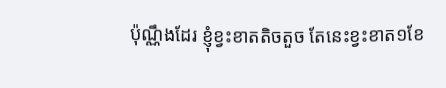ប៉ុណ្ណឹងដែរ ខ្ញុំខ្វះខាតតិចតួច តែនេះខ្វះខាត១ខែ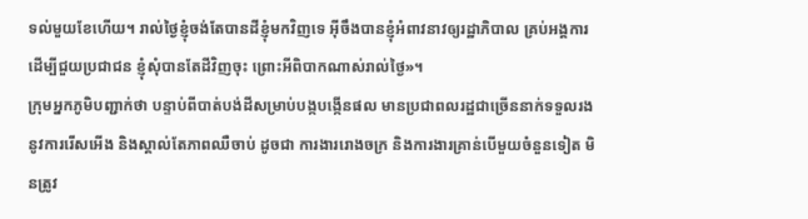ទល់មួយខែហើយ។ រាល់ថ្ងៃខ្ញុំចង់តែបានដីខ្ញុំមកវិញទេ អ៊ីចឹងបានខ្ញុំអំពាវនាវឲ្យរដ្ឋាភិបាល គ្រប់អង្គការ ដើម្បីជួយប្រជាជន ខ្ញុំសុំបានតែដីវិញចុះ ព្រោះអីពិបាកណាស់រាល់ថ្ងៃ»។
ក្រុមអ្នកភូមិបញ្ជាក់ថា បន្ទាប់ពីបាត់បង់ដីសម្រាប់បង្កបង្កើនផល មានប្រជាពលរដ្ឋជាច្រើននាក់ទទួលរងនូវការរើសអើង និងស្គាល់តែភាពឈឺចាប់ ដូចជា ការងាររោងចក្រ និងការងារគ្រាន់បើមួយចំនួនទៀត មិនត្រូវ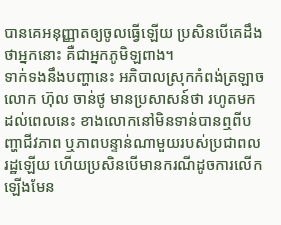បានគេអនុញ្ញាតឲ្យចូលធ្វើឡើយ ប្រសិនបើគេដឹងថាអ្នកនោះ គឺជាអ្នកភូមិឡពាង។
ទាក់ទងនឹងបញ្ហានេះ អភិបាលស្រុកកំពង់ត្រឡាច លោក ហ៊ុល ចាន់ថូ មានប្រសាសន៍ថា រហូតមកដល់ពេលនេះ ខាងលោកនៅមិនទាន់បានឮពីបញ្ហាជីវភាព ឬភាពបន្ទាន់ណាមួយរបស់ប្រជាពលរដ្ឋឡើយ ហើយប្រសិនបើមានករណីដូចការលើកឡើងមែន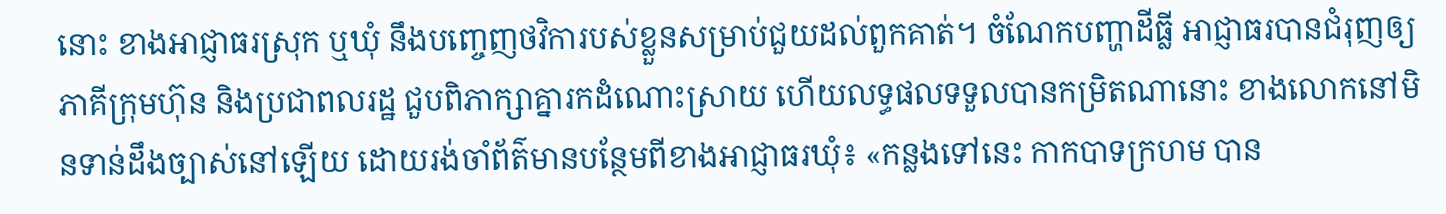នោះ ខាងអាជ្ញាធរស្រុក ឬឃុំ នឹងបញ្ចេញថវិការបស់ខ្លួនសម្រាប់ជួយដល់ពួកគាត់។ ចំណែកបញ្ហាដីធ្លី អាជ្ញាធរបានជំរុញឲ្យភាគីក្រុមហ៊ុន និងប្រជាពលរដ្ឋ ជួបពិភាក្សាគ្នារកដំណោះស្រាយ ហើយលទ្ធផលទទួលបានកម្រិតណានោះ ខាងលោកនៅមិនទាន់ដឹងច្បាស់នៅឡើយ ដោយរង់ចាំព័ត៌មានបន្ថែមពីខាងអាជ្ញាធរឃុំ៖ «កន្លងទៅនេះ កាកបាទក្រហម បាន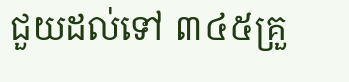ជួយដល់ទៅ ៣៤៥គ្រួ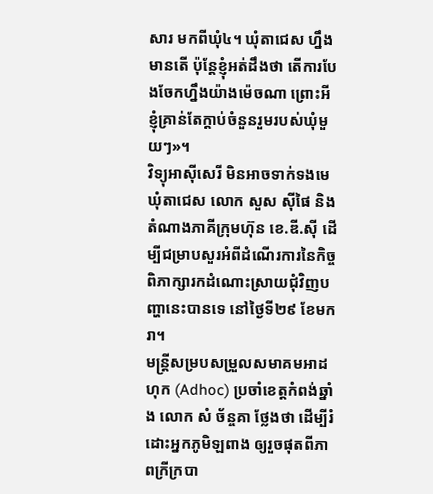សារ មកពីឃុំ៤។ ឃុំតាជេស ហ្នឹង មានតើ ប៉ុន្តែខ្ញុំអត់ដឹងថា តើការបែងចែកហ្នឹងយ៉ាងម៉េចណា ព្រោះអីខ្ញុំគ្រាន់តែក្ដាប់ចំនួនរួមរបស់ឃុំមួយៗ»។
វិទ្យុអាស៊ីសេរី មិនអាចទាក់ទងមេឃុំតាជេស លោក សួស ស៊ីផៃ និងតំណាងភាគីក្រុមហ៊ុន ខេ.ឌី.ស៊ី ដើម្បីជម្រាបសួរអំពីដំណើរការនៃកិច្ចពិភាក្សារកដំណោះស្រាយជុំវិញបញ្ហានេះបានទេ នៅថ្ងៃទី២៩ ខែមករា។
មន្ត្រីសម្របសម្រួលសមាគមអាដហុក (Adhoc) ប្រចាំខេត្តកំពង់ឆ្នាំង លោក សំ ច័ន្ចគា ថ្លែងថា ដើម្បីរំដោះអ្នកភូមិឡពាង ឲ្យរួចផុតពីភាពក្រីក្របា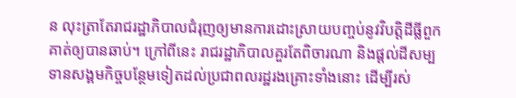ន លុះត្រាតែរាជរដ្ឋាភិបាលជំរុញឲ្យមានការដោះស្រាយបញ្ចប់នូវវិបត្តិដីធ្លីពួកគាត់ឲ្យបានឆាប់។ ក្រៅពីនេះ រាជរដ្ឋាភិបាលគួរតែពិចារណា និងផ្ដល់ដីសម្បទានសង្គមកិច្ចបន្ថែមទៀតដល់ប្រជាពលរដ្ឋរងគ្រោះទាំងនោះ ដើម្បីរស់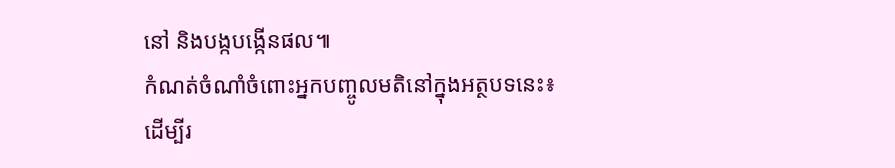នៅ និងបង្កបង្កើនផល៕
កំណត់ចំណាំចំពោះអ្នកបញ្ចូលមតិនៅក្នុងអត្ថបទនេះ៖
ដើម្បីរ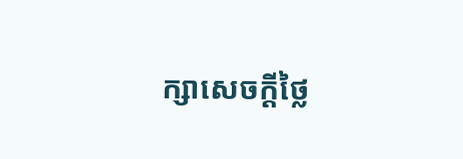ក្សាសេចក្ដីថ្លៃ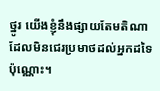ថ្នូរ យើងខ្ញុំនឹងផ្សាយតែមតិណា ដែលមិនជេរប្រមាថដល់អ្នកដទៃប៉ុណ្ណោះ។